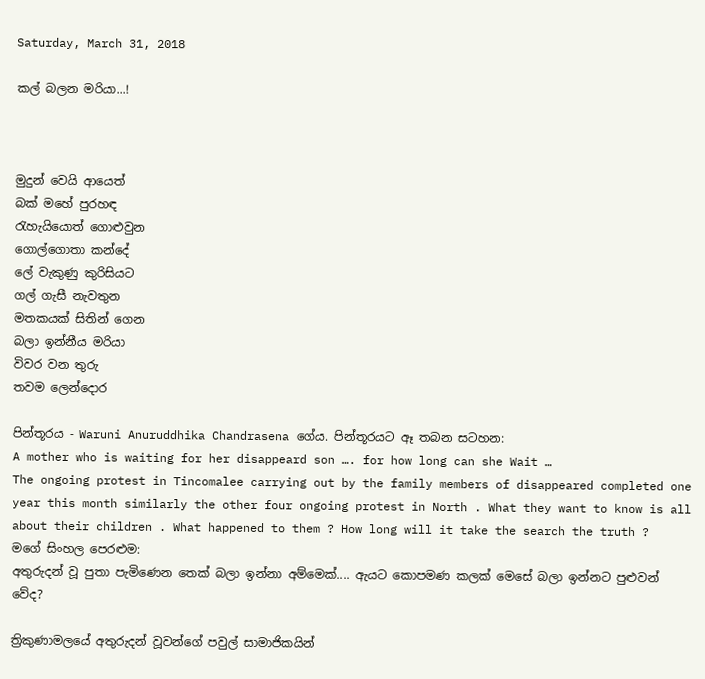Saturday, March 31, 2018

කල් බලන මරියා...!



මුදුන් වෙයි ආයෙත්
බක් මහේ පුරහඳ
රැහැයියොත් ගොළුවුන
ගොල්ගොතා කන්දේ
ලේ වැකුණු කුරිසියට
ගල් ගැසී නැවතුන
මතකයක් සිතින් ගෙන
බලා ඉන්නීය මරියා
විවර වන තුරු
තවම ලෙන්දොර

පින්තූරය - Waruni Anuruddhika Chandrasena ගේය. පින්තූරයට ඈ තබන සටහන:
A mother who is waiting for her disappeard son …. for how long can she Wait …
The ongoing protest in Tincomalee carrying out by the family members of disappeared completed one year this month similarly the other four ongoing protest in North . What they want to know is all about their children . What happened to them ? How long will it take the search the truth ?
මගේ සිංහල පෙරළුම:
අතුරුදන් වූ පුතා පැමිණෙන තෙක් බලා ඉන්නා අම්මෙක්.... ඇයට කොපමණ කලක් මෙසේ බලා ඉන්නට පුළුවන් වේද?

ත්‍රිකුණාමලයේ අතුරුදන් වූවන්ගේ පවුල් සාමාජිකයින්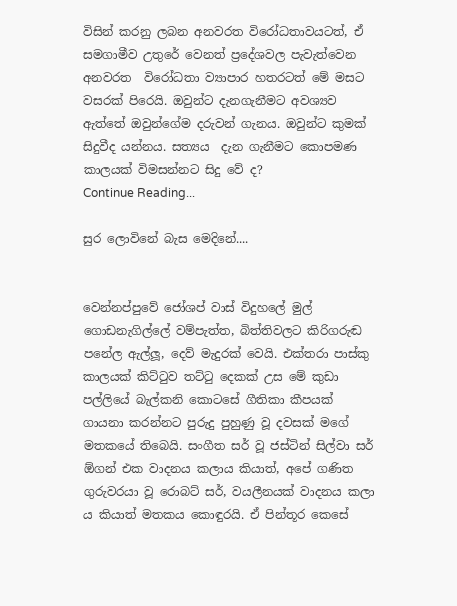විසින් කරනු ලබන අනවරත විරෝධතාවයටත්, ඒ සමගාමීව උතුරේ වෙනත් ප්‍රදේශවල පැවැත්වෙන අනවරත  විරෝධතා ව්‍යාපාර හතරටත් මේ මසට වසරක් පිරෙයි. ඔවුන්ට දැනගැනීමට අවශ්‍යව ඇත්තේ ඔවුන්ගේම දරුවන් ගැනය. ඔවුන්ට කුමක් සිදුවීද යන්නය. සත්‍යය  දැන ගැනීමට කොපමණ කාලයක් විමසන්නට සිදු වේ ද?
Continue Reading...

සුර ලොවිනේ බැස මෙදිනේ....


වෙන්නප්පුවේ ජෝශප් වාස් විදුහලේ මුල් ගොඩනැගිල්ලේ වම්පැත්ත, බිත්තිවලට කිරිගරුඬ පනේල ඇල්ලූ, දෙව් මැදුරක් වෙයි. එක්තරා පාස්කු කාලයක් කිට්ටුව තට්ටු දෙකක් උස මේ කුඩා පල්ලියේ බැල්කනි කොටසේ ගීතිකා කීපයක් ගායනා කරන්නට පුරුදු පුහුණු වූ දවසක් මගේ මතකයේ තිබෙයි. සංගීත සර් වූ ජස්ටින් සිල්වා සර් ඕගන් එක වාදනය කලාය කියාත්, අපේ ගණිත ගුරුවරයා වූ රොබට් සර්, වයලීනයක් වාදනය කලා ය කියාත් මතකය කොඳුරයි. ඒ පින්තූර කෙසේ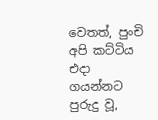වෙතත්, පුංචි අපි කට්ටිය එදා ගයන්නට පුරුදු වූ,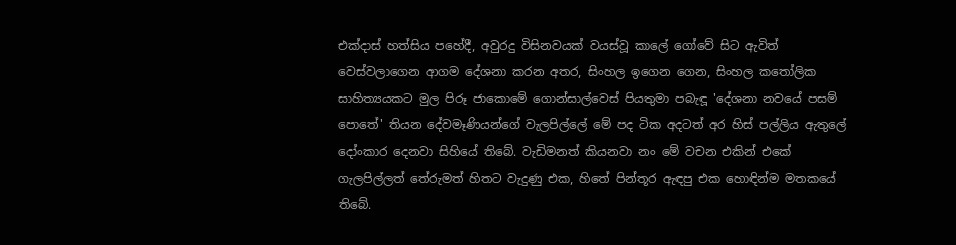එක්දාස් හත්සිය පහේදී, අවුරදු විසිනවයක් වයස්වූ කාලේ ගෝවේ සිට ඇවිත් වෙස්වලාගෙන ආගම දේශනා කරන අතර, සිංහල ඉගෙන ගෙන, සිංහල කතෝලික සාහිත්‍යයකට මුල පිරූ ජාකොමේ ගොන්සාල්වෙස් පියතුමා පබැඳූ 'දේශනා නවයේ පසම් පොතේ' තියන දේවමෑණියන්ගේ වැලපිල්ලේ මේ පද ටික අදටත් අර හිස් පල්ලිය ඇතුලේ දෝංකාර දෙනවා සිහියේ තිබේ. වැඩිමනත් කියනවා නං මේ වචන එකින් එකේ ගැලපිල්ලත් තේරුමත් හිතට වැදුණු එක, හිතේ පින්තූර ඇඳපු එක හොඳින්ම මතකයේ තිබේ.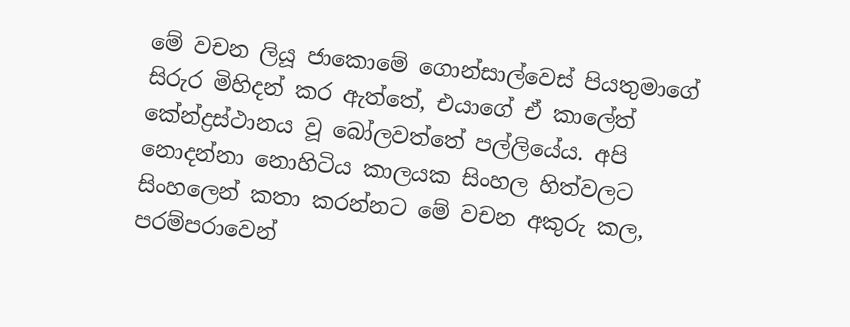මේ වචන ලියූ ජාකොමේ ගොන්සාල්වෙස් පියතුමාගේ සිරුර මිහිදන් කර ඇත්තේ, එයාගේ ඒ කාලේත් කේන්ද්‍රස්ථානය වූ බෝලවත්තේ පල්ලියේය. අපි නොදන්නා නොහිටිය කාලයක සිංහල හිත්වලට සිංහලෙන් කතා කරන්නට මේ වචන අකුරු කල, පරම්පරාවෙන්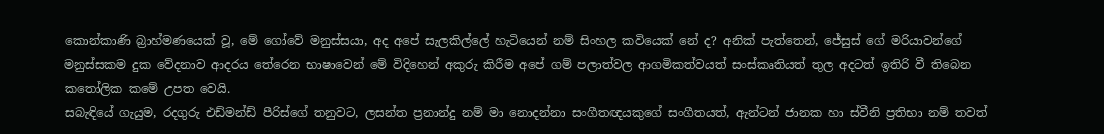කොන්කාණි බ්‍රාහ්මණයෙක් වූ, මේ ගෝවේ මනුස්සයා, අද අපේ සැලකිල්ලේ හැටියෙන් නම් සිංහල කවියෙක් නේ ද? අනික් පැත්තෙන්, ජේසුස් ගේ මරියාවන්ගේ මනුස්සකම දුක වේදනාව ආදරය තේරෙන භාෂාවෙන් මේ විදිහෙන් අකුරු කිරීම අපේ ගම් පලාත්වල ආගමිකත්වයත් සංස්කෘතියත් තුල අදටත් ඉතිරි වී තිබෙන කතෝලික කමේ උපත වෙයි.
සබැඳියේ ගැයුම, රදගුරු එඩ්මන්ඩ් පීරිස්ගේ තනුවට, ලසන්ත ප්‍රනාන්දු නම් මා නොදන්නා සංගීතඥයකුගේ සංගීතයත්, ඇන්ටන් ජානක හා ස්වීනි ප්‍රතිභා නම් තවත්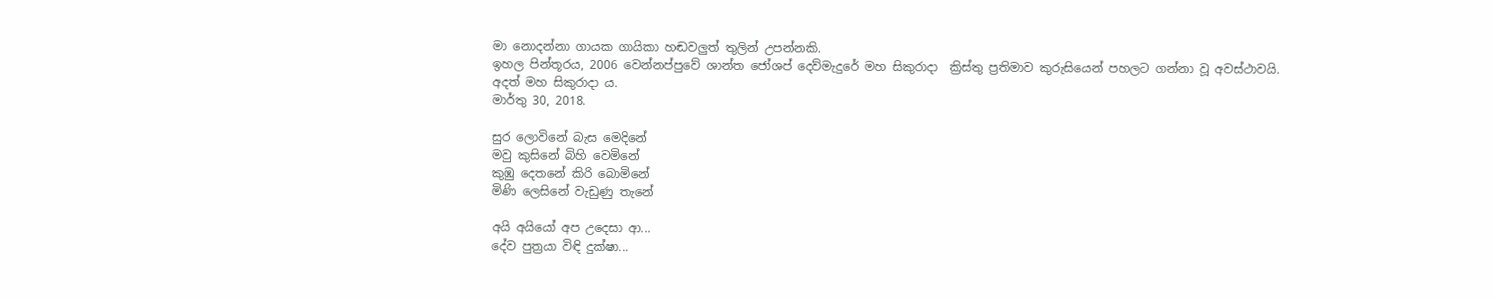මා නොදන්නා ගායක ගායිකා හඬවලුත් තුලින් උපන්නකි.
ඉහල පින්තූරය, 2006 වෙන්නප්පුවේ ශාන්ත ජෝශප් දෙව්මැදුරේ මහ සිකුරාදා  ක්‍රිස්තු ප්‍රතිමාව කුරුසියෙන් පහලට ගන්නා වූ අවස්ථාවයි.
අදත් මහ සිකුරාදා ය.
මාර්තු 30, 2018.

සුර ලොවිනේ බැස මෙදිනේ
මවු කුසිනේ බිහි වෙමිනේ
කුඹු දෙතනේ කිරි බොමිනේ
මිණි ලෙසිනේ වැඩුණු තැනේ

අයි අයියෝ අප උදෙසා ආ...
දේව පුත්‍රයා විඳි දුක්ෂා...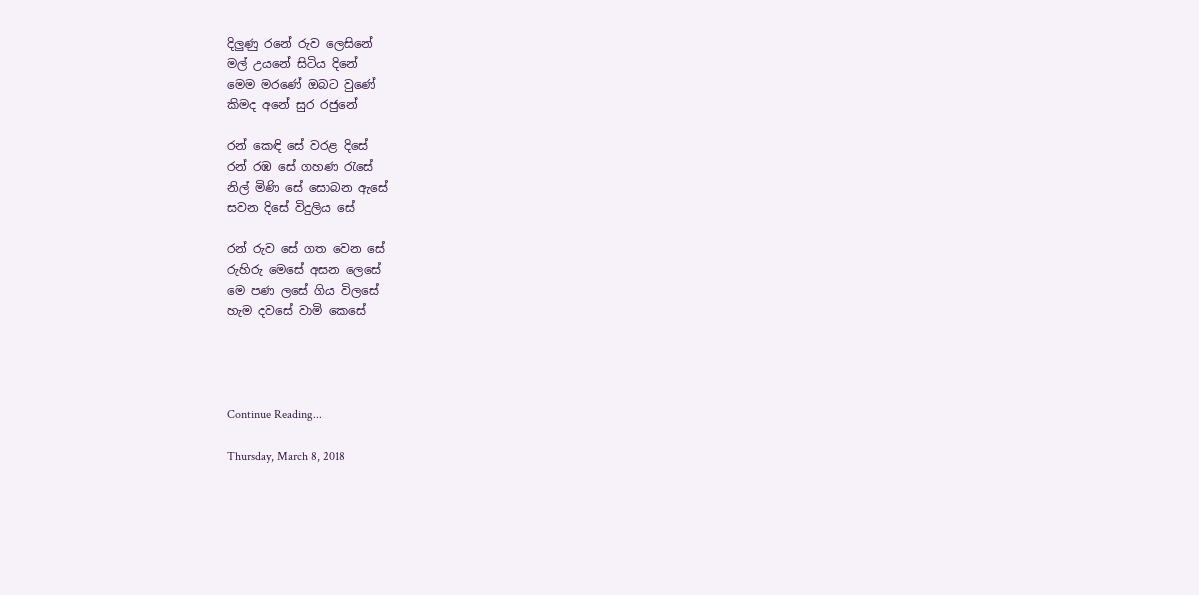දිලුණු රනේ රුව ලෙසිනේ
මල් උයනේ සිටිය දිනේ
මෙම මරණේ ඔබට වුණේ
කිමද අනේ සුර රජුනේ

රන් කෙඳි සේ වරළ දිසේ
රන් රඹ සේ ගහණ රැසේ
නිල් මිණි සේ සොබන ඇසේ
සවන දිසේ විදුලිය සේ

රන් රුව සේ ගත වෙන සේ
රුහිරු මෙසේ අසන ලෙසේ
මෙ පණ ලසේ ගිය විලසේ
හැම දවසේ වාමි කෙසේ




Continue Reading...

Thursday, March 8, 2018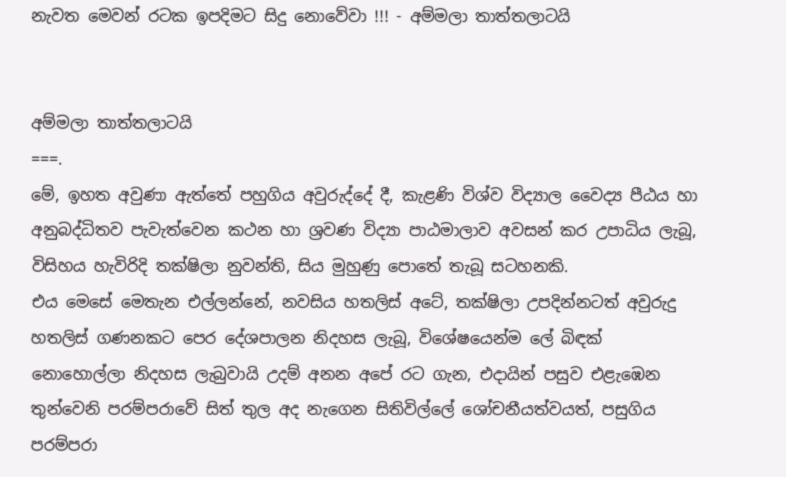නැවත මෙවන් රටක ඉපදිමට සිදු නොවේවා !!! - අම්මලා තාත්තලාටයි


අම්මලා තාත්තලාටයි
===.
මේ, ඉහත අවුණා ඇත්තේ පහුගිය අවුරුද්දේ දී, කැළණි විශ්ව විද්‍යාල වෛද්‍ය පීඨය හා අනුබද්ධිතව පැවැත්වෙන කථන හා ශ්‍රවණ විද්‍යා පාඨමාලාව අවසන් කර උපාධිය ලැබූ, විසිහය හැවිරිදි තක්ෂිලා නුවන්ති, සිය මුහුණු පොතේ තැබූ සටහනකි.
එය මෙසේ මෙතැන එල්ලන්නේ, නවසිය හතලිස් අටේ, තක්ෂිලා උපදින්නටත් අවුරුදු හතලිස් ගණනකට පෙර දේශපාලන නිදහස ලැබූ, විශේෂයෙන්ම ලේ බිඳක් නොහොල්ලා නිදහස ලැබුවායි උදම් අනන අපේ රට ගැන, එදායින් පසුව එළැඹෙන තුන්වෙනි පරම්පරාවේ සිත් තුල අද නැගෙන සිතිවිල්ලේ ශෝචනීයත්වයත්, පසුගිය පරම්පරා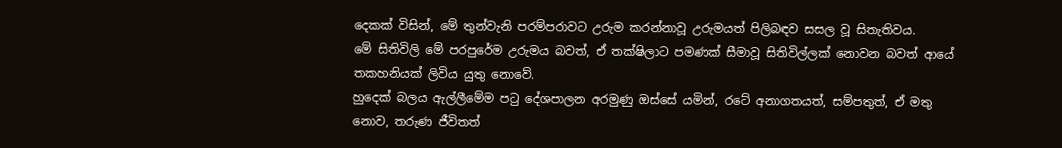දෙකක් විසින්, මේ තුන්වැනි පරම්පරාවට උරුම කරන්නාවූ උරුමයත් පිලිබඳව සසල වූ සිතැතිවය.
මේ සිතිවිලි මේ පරපුරේම උරුමය බවත්, ඒ තක්ෂිලාට පමණක් සීමාවූ සිතිවිල්ලක් නොවන බවත් ආයේ තකහනියක් ලිවිය යුතු නොවේ.
හුදෙක් බලය ඇල්ලීමේම පටු දේශපාලන අරමුණු ඔස්සේ යමින්, රටේ අනාගතයත්, සම්පතුත්, ඒ මතු නොව, තරුණ ජීවිතත්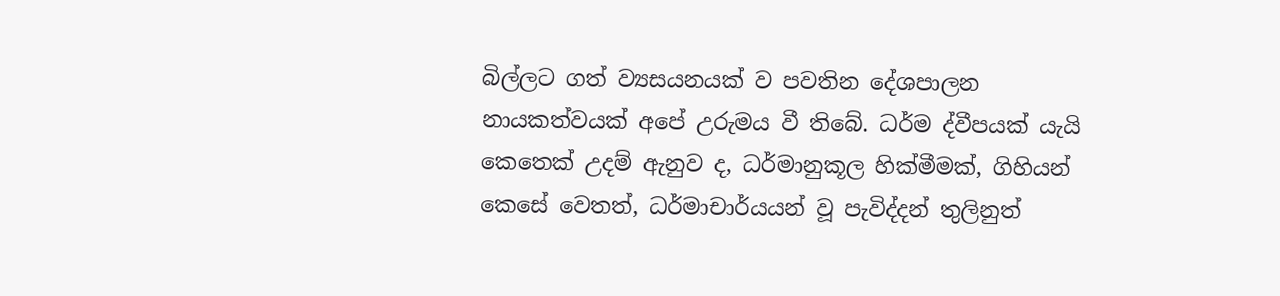බිල්ලට ගත් ව්‍යසයනයක් ව පවතින දේශපාලන නායකත්වයක් අපේ උරුමය වී තිබේ. ධර්ම ද්වීපයක් යැයි කෙතෙක් උදම් ඇනුව ද, ධර්මානුකූල හික්මීමක්, ගිහියන් කෙසේ වෙතත්, ධර්මාචාර්යයන් වූ පැවිද්දන් තුලිනුත්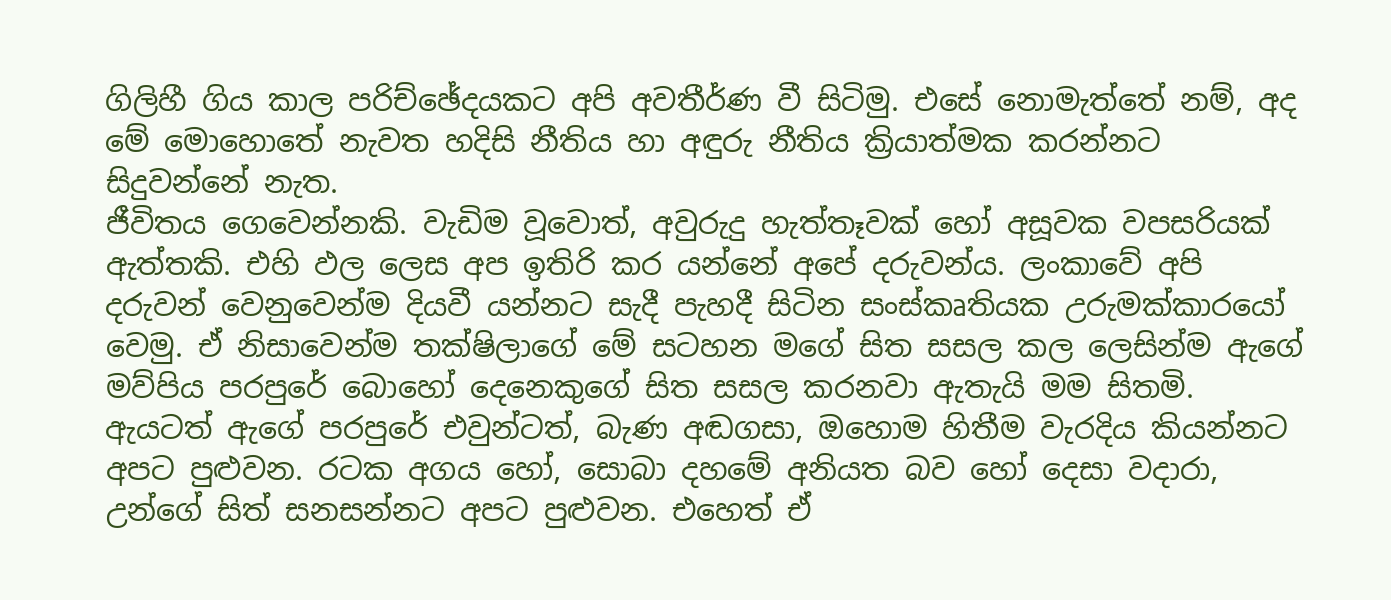ගිලිහී ගිය කාල පරිච්ඡේදයකට අපි අවතීර්ණ වී සිටිමු. එසේ නොමැත්තේ නම්, අද මේ මොහොතේ නැවත හදිසි නීතිය හා අඳුරු නීතිය ක්‍රියාත්මක කරන්නට සිදුවන්නේ නැත.
ජීවිතය ගෙවෙන්නකි. වැඩිම වූවොත්, අවුරුදු හැත්තෑවක් හෝ අසූවක වපසරියක් ඇත්තකි. එහි ඵල ලෙස අප ඉතිරි කර යන්නේ අපේ දරුවන්ය. ලංකාවේ අපි දරුවන් වෙනුවෙන්ම දියවී යන්නට සැදී පැහදී සිටින සංස්කෘතියක උරුමක්කාරයෝ වෙමු. ඒ නිසාවෙන්ම තක්ෂිලාගේ මේ සටහන මගේ සිත සසල කල ලෙසින්ම ඇගේ මව්පිය පරපුරේ බොහෝ දෙනෙකුගේ සිත සසල කරනවා ඇතැයි මම සිතමි.
ඇයටත් ඇගේ පරපුරේ එවුන්ටත්, බැණ අඬගසා, ඔහොම හිතීම වැරදිය කියන්නට අපට පුළුවන. රටක අගය හෝ, සොබා දහමේ අනියත බව හෝ දෙසා වදාරා, උන්ගේ සිත් සනසන්නට අපට පුළුවන. එහෙත් ඒ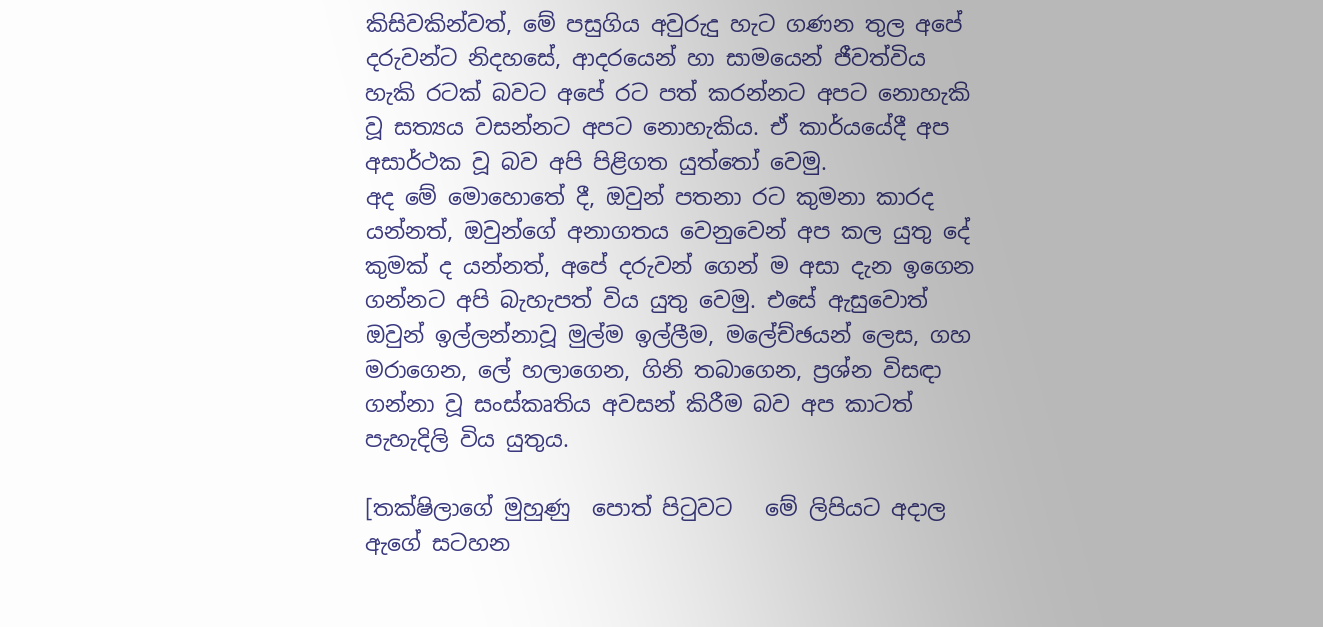කිසිවකින්වත්, මේ පසුගිය අවුරුදු හැට ගණන තුල අපේ දරුවන්ට නිදහසේ, ආදරයෙන් හා සාමයෙන් ජීවත්විය හැකි රටක් බවට අපේ රට පත් කරන්නට අපට නොහැකි වූ සත්‍යය වසන්නට අපට නොහැකිය. ඒ කාර්යයේදී අප අසාර්ථක වූ බව අපි පිළිගත යුත්තෝ වෙමු.
අද මේ මොහොතේ දී, ඔවුන් පතනා රට කුමනා කාරද යන්නත්, ඔවුන්ගේ අනාගතය වෙනුවෙන් අප කල යුතු දේ කුමක් ද යන්නත්, අපේ දරුවන් ගෙන් ම අසා දැන ඉගෙන ගන්නට අපි බැහැපත් විය යුතු වෙමු. එසේ ඇසුවොත් ඔවුන් ඉල්ලන්නාවූ මුල්ම ඉල්ලීම, මලේච්ඡයන් ලෙස, ගහ මරාගෙන, ලේ හලාගෙන, ගිනි තබාගෙන, ප්‍රශ්න විසඳා ගන්නා වූ සංස්කෘතිය අවසන් කිරීම බව අප කාටත් පැහැදිලි විය යුතුය.

[තක්ෂිලාගේ මුහුණු  පොත් පිටුවට   මේ ලිපියට අදාල ඇගේ සටහන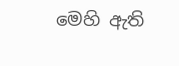මෙහි ඇති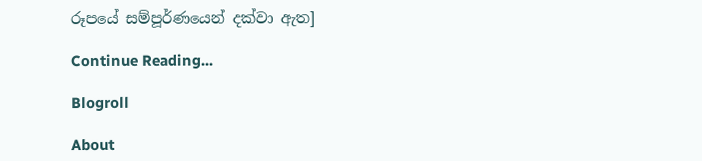රූපයේ සම්පූර්ණයෙන් දක්වා ඇත‍]

Continue Reading...

Blogroll

About